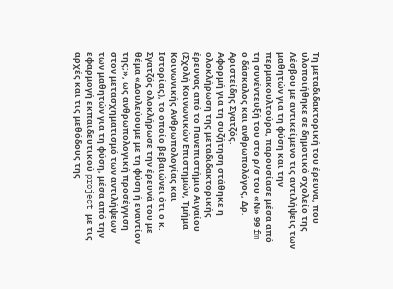Τη μεταδιδακτορική του έρευνα, που υλοποιήθηκε σε δημοτικό σχολείο της Λέσβου με αντικείμενο τις αντιλήψεις των μαθητών για τη φύση και την περμακουλτούρα, παρουσίασε μέσα από τη συνέντευξή του στο ρ/σ του «Ν» 99 fm ο δάσκαλος και ανθρωπολόγος, Δρ. Αριστείδης Σγατζός.
Αφορμή για τη συζήτηση στάθηκε η ολοκλήρωση της μεταδιδακτορικής έρευνας από το Πανεπιστήμιο Αιγαίου (Σχολή Κοινωνικών Επιστημών, Τμήμα Κοινωνικής Ανθρωπολογίας και Ιστορίας), το οποίο βεβαιώνει ότι ο κ. Σγατζός ολοκλήρωσε την έρευνά του με θέμα «Δουλεύουμε με τη φύση ή εναντίον της;», ως ανθρωπολογική προσέγγιση στον μετασχηματισμό των αντιλήψεων των μαθητών για τη φύση, μέσα από την εφαρμογή εκπαιδευτικού project με τις αρχές και τις μεθόδους της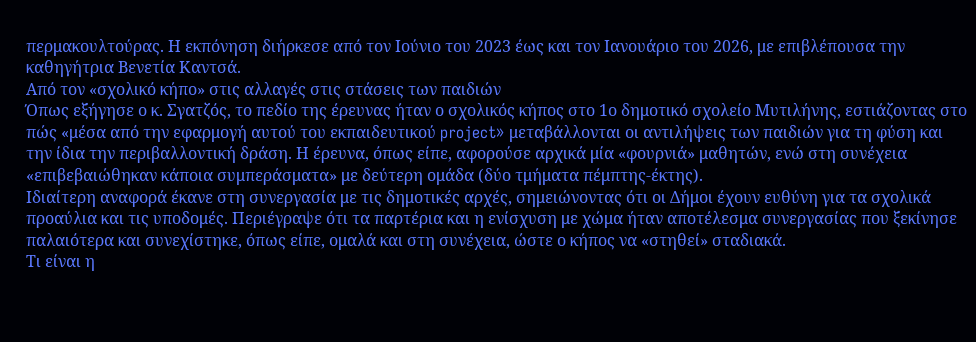περμακουλτούρας. Η εκπόνηση διήρκεσε από τον Ιούνιο του 2023 έως και τον Ιανουάριο του 2026, με επιβλέπουσα την καθηγήτρια Βενετία Καντσά.
Από τον «σχολικό κήπο» στις αλλαγές στις στάσεις των παιδιών
Όπως εξήγησε ο κ. Σγατζός, το πεδίο της έρευνας ήταν ο σχολικός κήπος στο 1ο δημοτικό σχολείο Μυτιλήνης, εστιάζοντας στο πώς «μέσα από την εφαρμογή αυτού του εκπαιδευτικού project» μεταβάλλονται οι αντιλήψεις των παιδιών για τη φύση και την ίδια την περιβαλλοντική δράση. Η έρευνα, όπως είπε, αφορούσε αρχικά μία «φουρνιά» μαθητών, ενώ στη συνέχεια «επιβεβαιώθηκαν κάποια συμπεράσματα» με δεύτερη ομάδα (δύο τμήματα πέμπτης-έκτης).
Ιδιαίτερη αναφορά έκανε στη συνεργασία με τις δημοτικές αρχές, σημειώνοντας ότι οι Δήμοι έχουν ευθύνη για τα σχολικά προαύλια και τις υποδομές. Περιέγραψε ότι τα παρτέρια και η ενίσχυση με χώμα ήταν αποτέλεσμα συνεργασίας που ξεκίνησε παλαιότερα και συνεχίστηκε, όπως είπε, ομαλά και στη συνέχεια, ώστε ο κήπος να «στηθεί» σταδιακά.
Τι είναι η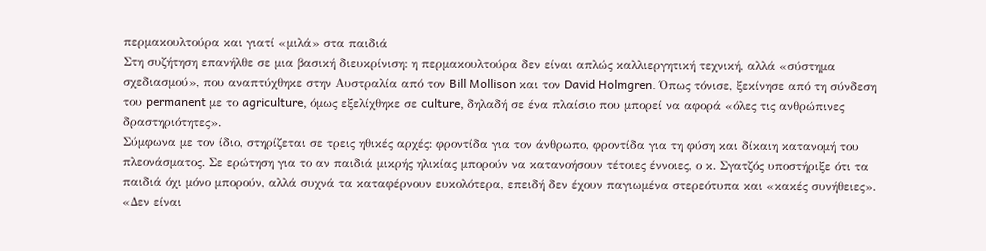περμακουλτούρα και γιατί «μιλά» στα παιδιά
Στη συζήτηση επανήλθε σε μια βασική διευκρίνιση: η περμακουλτούρα δεν είναι απλώς καλλιεργητική τεχνική, αλλά «σύστημα σχεδιασμού», που αναπτύχθηκε στην Αυστραλία από τον Bill Mollison και τον David Holmgren. Όπως τόνισε, ξεκίνησε από τη σύνδεση του permanent με το agriculture, όμως εξελίχθηκε σε culture, δηλαδή σε ένα πλαίσιο που μπορεί να αφορά «όλες τις ανθρώπινες δραστηριότητες».
Σύμφωνα με τον ίδιο, στηρίζεται σε τρεις ηθικές αρχές: φροντίδα για τον άνθρωπο, φροντίδα για τη φύση και δίκαιη κατανομή του πλεονάσματος. Σε ερώτηση για το αν παιδιά μικρής ηλικίας μπορούν να κατανοήσουν τέτοιες έννοιες, ο κ. Σγατζός υποστήριξε ότι τα παιδιά όχι μόνο μπορούν, αλλά συχνά τα καταφέρνουν ευκολότερα, επειδή δεν έχουν παγιωμένα στερεότυπα και «κακές συνήθειες».
«Δεν είναι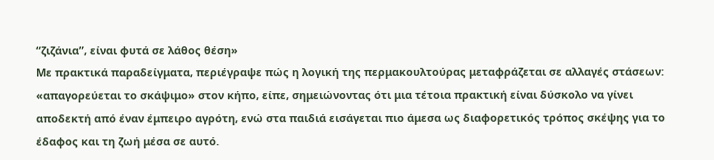“ζιζάνια”, είναι φυτά σε λάθος θέση»
Με πρακτικά παραδείγματα, περιέγραψε πώς η λογική της περμακουλτούρας μεταφράζεται σε αλλαγές στάσεων: «απαγορεύεται το σκάψιμο» στον κήπο, είπε, σημειώνοντας ότι μια τέτοια πρακτική είναι δύσκολο να γίνει αποδεκτή από έναν έμπειρο αγρότη, ενώ στα παιδιά εισάγεται πιο άμεσα ως διαφορετικός τρόπος σκέψης για το έδαφος και τη ζωή μέσα σε αυτό.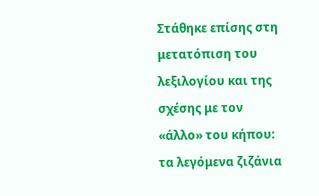Στάθηκε επίσης στη μετατόπιση του λεξιλογίου και της σχέσης με τον «άλλο» του κήπου: τα λεγόμενα ζιζάνια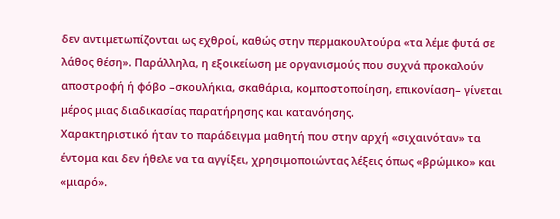δεν αντιμετωπίζονται ως εχθροί, καθώς στην περμακουλτούρα «τα λέμε φυτά σε λάθος θέση». Παράλληλα, η εξοικείωση με οργανισμούς που συχνά προκαλούν αποστροφή ή φόβο –σκουλήκια, σκαθάρια, κομποστοποίηση, επικονίαση– γίνεται μέρος μιας διαδικασίας παρατήρησης και κατανόησης.
Χαρακτηριστικό ήταν το παράδειγμα μαθητή που στην αρχή «σιχαινόταν» τα έντομα και δεν ήθελε να τα αγγίξει, χρησιμοποιώντας λέξεις όπως «βρώμικο» και «μιαρό».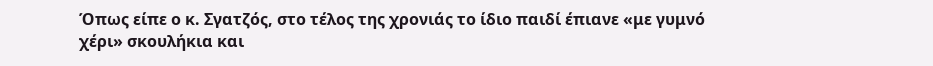Όπως είπε ο κ. Σγατζός, στο τέλος της χρονιάς το ίδιο παιδί έπιανε «με γυμνό χέρι» σκουλήκια και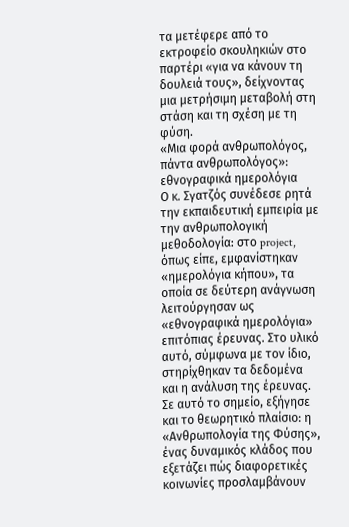τα μετέφερε από το εκτροφείο σκουληκιών στο παρτέρι «για να κάνουν τη δουλειά τους», δείχνοντας μια μετρήσιμη μεταβολή στη στάση και τη σχέση με τη φύση.
«Μια φορά ανθρωπολόγος, πάντα ανθρωπολόγος»: εθνογραφικά ημερολόγια
Ο κ. Σγατζός συνέδεσε ρητά την εκπαιδευτική εμπειρία με την ανθρωπολογική μεθοδολογία: στο project, όπως είπε, εμφανίστηκαν «ημερολόγια κήπου», τα οποία σε δεύτερη ανάγνωση λειτούργησαν ως «εθνογραφικά ημερολόγια» επιτόπιας έρευνας. Στο υλικό αυτό, σύμφωνα με τον ίδιο, στηρίχθηκαν τα δεδομένα και η ανάλυση της έρευνας.
Σε αυτό το σημείο, εξήγησε και το θεωρητικό πλαίσιο: η «Ανθρωπολογία της Φύσης», ένας δυναμικός κλάδος που εξετάζει πώς διαφορετικές κοινωνίες προσλαμβάνουν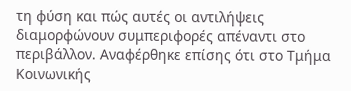τη φύση και πώς αυτές οι αντιλήψεις διαμορφώνουν συμπεριφορές απέναντι στο περιβάλλον. Αναφέρθηκε επίσης ότι στο Τμήμα Κοινωνικής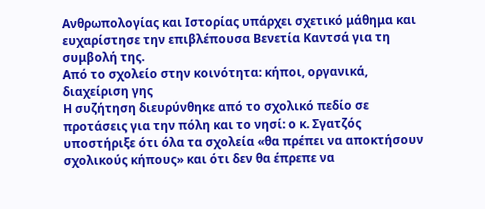Ανθρωπολογίας και Ιστορίας υπάρχει σχετικό μάθημα και ευχαρίστησε την επιβλέπουσα Βενετία Καντσά για τη συμβολή της.
Από το σχολείο στην κοινότητα: κήποι, οργανικά, διαχείριση γης
Η συζήτηση διευρύνθηκε από το σχολικό πεδίο σε προτάσεις για την πόλη και το νησί: ο κ. Σγατζός υποστήριξε ότι όλα τα σχολεία «θα πρέπει να αποκτήσουν σχολικούς κήπους» και ότι δεν θα έπρεπε να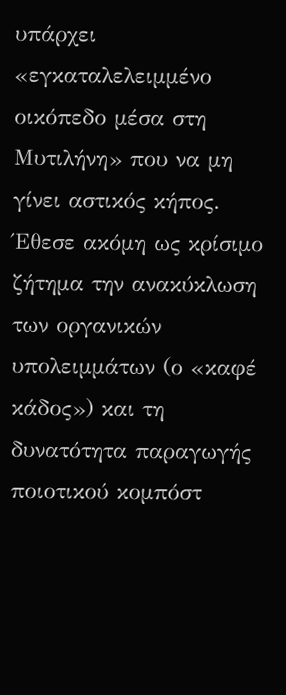υπάρχει «εγκαταλελειμμένο οικόπεδο μέσα στη Μυτιλήνη» που να μη γίνει αστικός κήπος. Έθεσε ακόμη ως κρίσιμο ζήτημα την ανακύκλωση των οργανικών υπολειμμάτων (ο «καφέ κάδος») και τη δυνατότητα παραγωγής ποιοτικού κομπόστ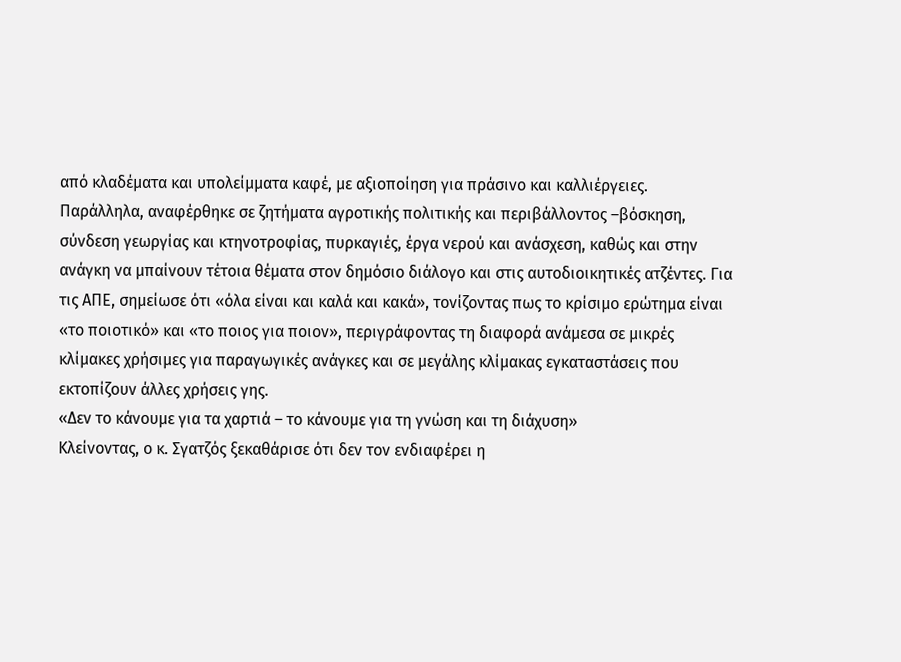από κλαδέματα και υπολείμματα καφέ, με αξιοποίηση για πράσινο και καλλιέργειες.
Παράλληλα, αναφέρθηκε σε ζητήματα αγροτικής πολιτικής και περιβάλλοντος –βόσκηση, σύνδεση γεωργίας και κτηνοτροφίας, πυρκαγιές, έργα νερού και ανάσχεση, καθώς και στην ανάγκη να μπαίνουν τέτοια θέματα στον δημόσιο διάλογο και στις αυτοδιοικητικές ατζέντες. Για τις ΑΠΕ, σημείωσε ότι «όλα είναι και καλά και κακά», τονίζοντας πως το κρίσιμο ερώτημα είναι «το ποιοτικό» και «το ποιος για ποιον», περιγράφοντας τη διαφορά ανάμεσα σε μικρές κλίμακες χρήσιμες για παραγωγικές ανάγκες και σε μεγάλης κλίμακας εγκαταστάσεις που εκτοπίζουν άλλες χρήσεις γης.
«Δεν το κάνουμε για τα χαρτιά – το κάνουμε για τη γνώση και τη διάχυση»
Κλείνοντας, ο κ. Σγατζός ξεκαθάρισε ότι δεν τον ενδιαφέρει η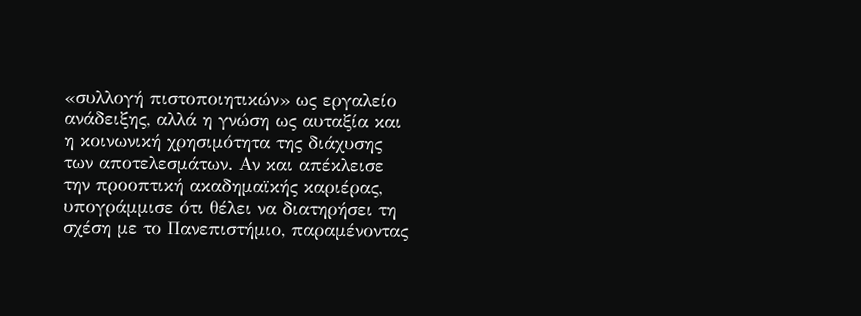«συλλογή πιστοποιητικών» ως εργαλείο ανάδειξης, αλλά η γνώση ως αυταξία και η κοινωνική χρησιμότητα της διάχυσης των αποτελεσμάτων. Αν και απέκλεισε την προοπτική ακαδημαϊκής καριέρας, υπογράμμισε ότι θέλει να διατηρήσει τη σχέση με το Πανεπιστήμιο, παραμένοντας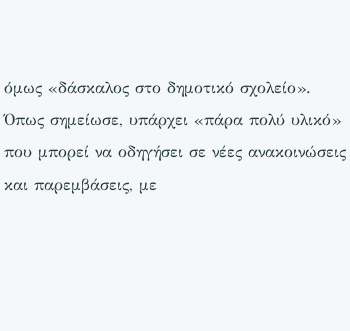όμως «δάσκαλος στο δημοτικό σχολείο». Όπως σημείωσε, υπάρχει «πάρα πολύ υλικό» που μπορεί να οδηγήσει σε νέες ανακοινώσεις και παρεμβάσεις, με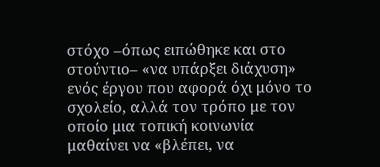στόχο –όπως ειπώθηκε και στο στούντιο– «να υπάρξει διάχυση» ενός έργου που αφορά όχι μόνο το σχολείο, αλλά τον τρόπο με τον οποίο μια τοπική κοινωνία μαθαίνει να «βλέπει, να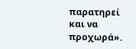παρατηρεί και να προχωρά».